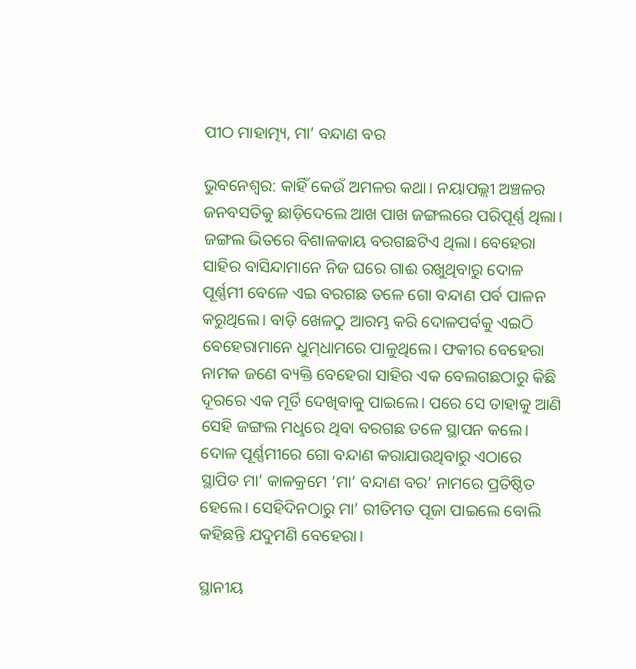ପୀଠ ମାହାତ୍ମ୍ୟ, ମା’ ବନ୍ଦାଣ ବର

ଭୁବନେଶ୍ବର: କାହିଁ କେଉଁ ଅମଳର କଥା। ନୟାପଲ୍ଲୀ ଅଞ୍ଚଳର ଜନବସତିକୁ ଛାଡ଼ିଦେଲେ ଆଖ ପାଖ ଜଙ୍ଗଲରେ ପରିପୂର୍ଣ୍ଣ ଥିଲା। ଜଙ୍ଗଲ ଭିତରେ ବିଶାଳକାୟ ବରଗଛଟିଏ ଥିଲା। ବେହେରା ସାହିର ବାସିନ୍ଦାମାନେ ନିଜ ଘରେ ଗାଈ ରଖୁଥିବାରୁ ଦୋଳ ପୂର୍ଣ୍ଣମୀ ବେଳେ ଏଇ ବରଗଛ ତଳେ ଗୋ ବନ୍ଦାଣ ପର୍ବ ପାଳନ କରୁଥିଲେ। ବାଡ଼ି ଖେଳଠୁ ଆରମ୍ଭ କରି ଦୋଳପର୍ବକୁ ଏଇଠି ବେହେରାମାନେ ଧୁମ୍‌ଧାମରେ ପାଳୁଥିଲେ। ଫକୀର ବେହେରା ନାମକ ଜଣେ ବ୍ୟକ୍ତି ବେହେରା ସାହିର ଏକ ବେଲଗଛଠାରୁ କିଛି ଦୂରରେ ଏକ ମୂର୍ତି ଦେଖିବାକୁ ପାଇଲେ। ପରେ ସେ ତାହାକୁ ଆଣି ସେହି ଜଙ୍ଗଲ ମଧୢରେ ଥିବା ବରଗଛ ତଳେ ସ୍ଥାପନ କଲେ। ଦୋଳ ପୂର୍ଣ୍ଣମୀରେ ଗୋ ବନ୍ଦାଣ କରାଯାଉଥିବାରୁ ଏଠାରେ ସ୍ଥାପିତ ମା’ କାଳକ୍ରମେ ‘ମା’ ବନ୍ଦାଣ ବର’ ନାମରେ ପ୍ରତିଷ୍ଠିତ ହେଲେ। ସେହିଦିନଠାରୁ ମା’ ରୀତିମତ ପୂଜା ପାଇଲେ ବୋଲି କହିଛନ୍ତି ଯଦୁମଣି ବେହେରା।

ସ୍ଥାନୀୟ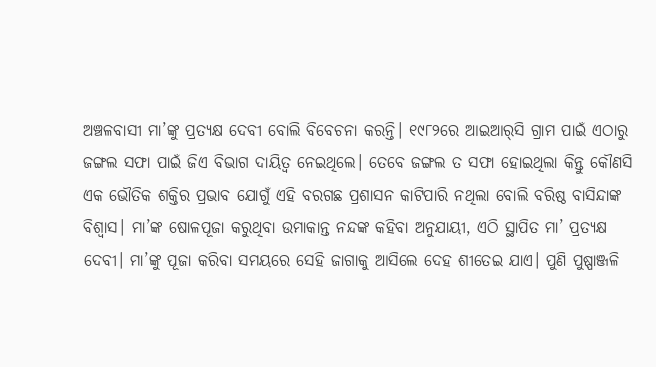ଅଞ୍ଚଳବାସୀ ମା’ଙ୍କୁ ପ୍ରତ୍ୟକ୍ଷ ଦେବୀ ବୋଲି ବିବେଚନା କରନ୍ତି। ୧୯୮୨ରେ ଆଇଆର‌୍‌ସି ଗ୍ରାମ ପାଇଁ ଏଠାରୁ ଜଙ୍ଗଲ ସଫା ପାଇଁ ଜିଏ ବିଭାଗ ଦାୟିତ୍ବ ନେଇଥିଲେ। ତେବେ ଜଙ୍ଗଲ ତ ସଫା ହୋଇଥିଲା କିନ୍ତୁ କୌଣସି ଏକ ଭୌତିକ ଶକ୍ତିର ପ୍ରଭାବ ଯୋଗୁଁ ଏହି ବରଗଛ ପ୍ରଶାସନ କାଟିପାରି ନଥିଲା ବୋଲି ବରିଷ୍ଠ ବାସିନ୍ଦାଙ୍କ ବିଶ୍ବାସ। ମା’ଙ୍କ ଷୋଳପୂଜା କରୁଥିବା ଉମାକାନ୍ତ ନନ୍ଦଙ୍କ କହିବା ଅନୁଯାୟୀ, ଏଠି ସ୍ଥାପିତ ମା’ ପ୍ରତ୍ୟକ୍ଷ ଦେବୀ। ମା’ଙ୍କୁ ପୂଜା କରିବା ସମୟରେ ସେହି ଜାଗାକୁ ଆସିଲେ ଦେହ ଶୀତେଇ ଯାଏ। ପୁଣି ପୁଷ୍ପାଞ୍ଜଳି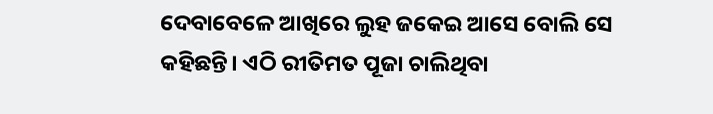ଦେବାବେଳେ ଆଖିରେ ଲୁହ ଜକେଇ ଆସେ ବୋଲି ସେ କହିଛନ୍ତି। ଏଠି ରୀତିମତ ପୂଜା ଚାଲିଥିବା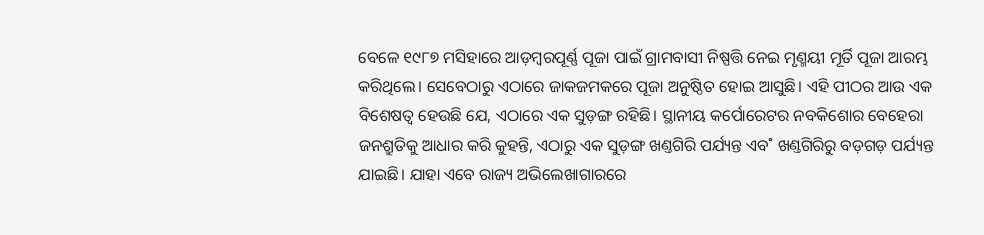ବେଳେ ୧୯୮୭ ମସିହାରେ ଆଡ଼ମ୍ବରପୂର୍ଣ୍ଣ ପୂଜା ପାଇଁ ଗ୍ରାମବାସୀ ନିଷ୍ପତ୍ତି ନେଇ ମୃଣ୍ମୟୀ ମୂର୍ତି ପୂଜା ଆରମ୍ଭ କରିଥିଲେ। ସେବେଠାରୁ ଏଠାରେ ଜାକଜମକରେ ପୂଜା ଅନୁଷ୍ଠିତ ହୋଇ ଆସୁଛି। ଏହି ପୀଠର ଆଉ ଏକ ବିଶେଷତ୍ବ ହେଉଛି ଯେ, ଏଠାରେ ଏକ ସୁଡ଼ଙ୍ଗ ରହିଛି। ସ୍ଥାନୀୟ କର୍ପୋରେଟର ନବକିଶୋର ବେହେରା ଜନଶ୍ରୁତିକୁ ଆଧାର କରି କୁହନ୍ତି, ଏଠାରୁ ଏକ ସୁଡ଼ଙ୍ଗ ଖଣ୍ତଗିରି ପର୍ଯ୍ୟନ୍ତ ଏବ˚ ଖଣ୍ତଗିରିରୁ ବଡ଼ଗଡ଼ ପର୍ଯ୍ୟନ୍ତ ଯାଇଛି। ଯାହା ଏବେ ରାଜ୍ୟ ଅଭିଲେଖାଗାରରେ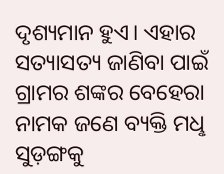ଦୃଶ୍ୟମାନ ହୁଏ। ଏହାର ସତ୍ୟାସତ୍ୟ ଜାଣିବା ପାଇଁ ଗ୍ରାମର ଶଙ୍କର ବେହେରା ନାମକ ଜଣେ ବ୍ୟକ୍ତି ମଧୢ ସୁଡ଼ଙ୍ଗକୁ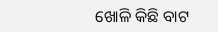ଖୋଳି କିଛି ବାଟ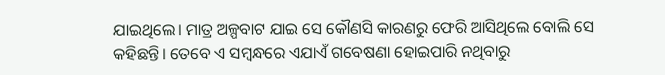ଯାଇଥିଲେ। ମାତ୍ର ଅଳ୍ପବାଟ ଯାଇ ସେ କୌଣସି କାରଣରୁ ଫେରି ଆସିଥିଲେ ବୋଲି ସେ କହିଛନ୍ତି। ତେବେ ଏ ସମ୍ବନ୍ଧରେ ଏଯାଏଁ ଗବେଷଣା ହୋଇପାରି ନଥିବାରୁ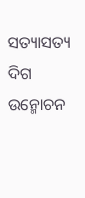ସତ୍ୟାସତ୍ୟ ଦିଗ ଉନ୍ମୋଚନ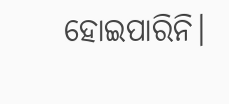ହୋଇପାରିନି।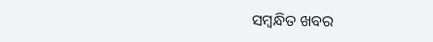ସମ୍ବନ୍ଧିତ ଖବର